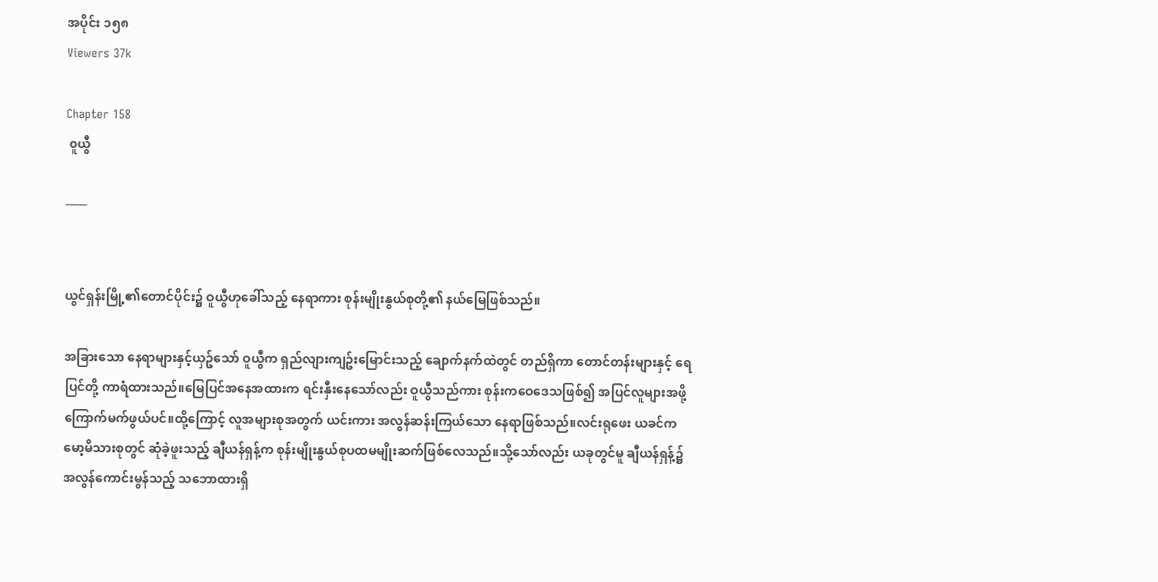အပိုင်း ၁၅၈
Viewers 37k

Chapter 158
 ၀ူယွီ

───


ယွင်ရှန်းမြို့၏တောင်ပိုင်း၌ ဝူယွီဟုခေါ်သည့် နေရာကား စုန်းမျိုးနွယ်စုတို့၏ နယ်မြေဖြစ်သည်။

အခြားသော နေရာများနှင့်ယှဥ်သော် ဝူယွီက ရှည်လျားကျဥ်းမြောင်းသည့် ချောက်နက်ထဲတွင် တည်ရှိကာ တောင်တန်းများနှင့် ရေပြင်တို့ ကာရံထားသည်။မြေပြင်အနေအထားက ရင်းနှီးနေသော်လည်း ဝူယွီသည်ကား စုန်းကဝေဒေသဖြစ်၍ အပြင်လူများအဖို့ ကြောက်မက်ဖွယ်ပင်။ထို့ကြောင့် လူအများစုအတွက် ယင်းကား အလွန်ဆန်းကြယ်သော နေရာဖြစ်သည်။လင်းရုဖေး ယခင်က မော့မိသားစုတွင် ဆုံခဲ့ဖူးသည့် ချီယန်ရှန့်က စုန်းမျိုးနွယ်စုပထမမျိုးဆက်ဖြစ်လေသည်။သို့သော်လည်း ယခုတွင်မူ ချီယန်ရှန့်၌ အလွန်ကောင်းမွန်သည့် သဘောထားရှိ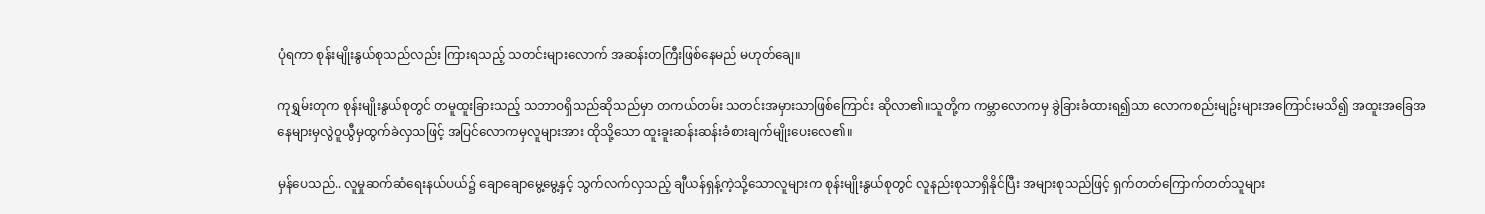ပုံရကာ စုန်းမျိုးနွယ်စုသည်လည်း ကြားရသည့် သတင်းများလောက် အဆန်းတကြီးဖြစ်နေမည် မဟုတ်ချေ။

ကုရွှမ်းတုက စုန်းမျိုးနွယ်စုတွင် တမူထူးခြားသည့် သဘာဝရှိသည်ဆိုသည်မှာ တကယ်တမ်း သတင်းအမှားသာဖြစ်ကြောင်း ဆိုလာ၏။သူတို့က ကမ္ဘာလောကမှ ခွဲခြားခံထားရ၍သာ လောကစည်းမျဥ်းများအကြောင်းမသိ၍ အထူးအခြေအနေများမှလွဲဝူယွီမှထွက်ခဲလှသဖြင့် အပြင်လောကမှလူများအား ထိုသို့သော ထူးခူးဆန်းဆန်းခံစားချက်မျိုးပေးလေ၏။

မှန်ပေသည်.. လူမှုဆက်ဆံရေးနယ်ပယ်၌ ချောချောမွေ့မွေ့နှင့် သွက်လက်လှသည့် ချီယန်ရှန့်ကဲ့သို့သောလူများက စုန်းမျိုးနွယ်စုတွင် လူနည်းစုသာရှိနိုင်ပြီး အများစုသည်ဖြင့် ရှက်တတ်ကြောက်တတ်သူများ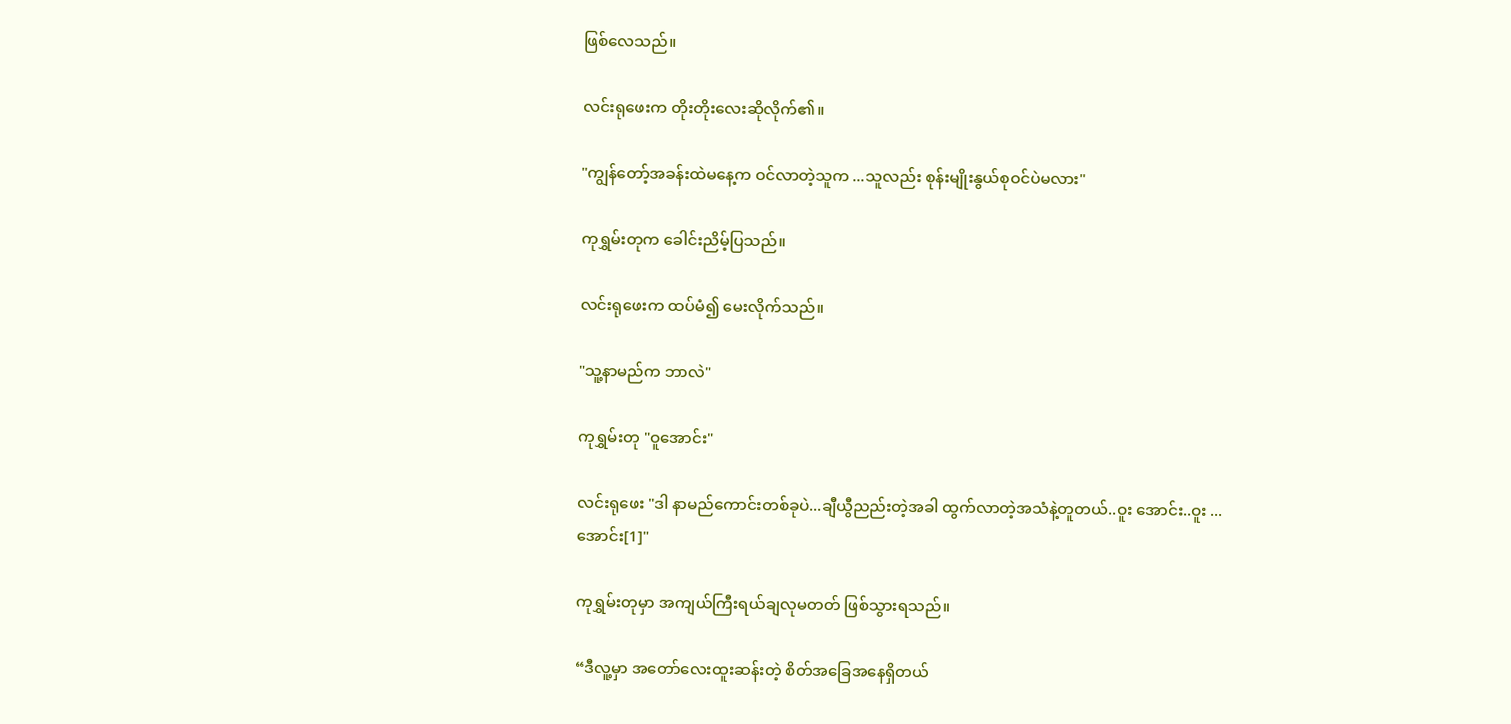ဖြစ်လေသည်။

လင်းရုဖေးက တိုးတိုးလေးဆိုလိုက်၏။

"ကျွန်တော့်အခန်းထဲမနေ့က ဝင်လာတဲ့သူက ...သူလည်း စုန်းမျိုးနွယ်စုဝင်ပဲမလား"

ကုရွှမ်းတုက ခေါင်းညိမ့်ပြသည်။

လင်းရုဖေးက ထပ်မံ၍ မေးလိုက်သည်။

"သူ့နာမည်က ဘာလဲ"

ကုရွှမ်းတု "ဝူအောင်း"

လင်းရုဖေး "ဒါ နာမည်ကောင်းတစ်ခုပဲ...ချီယွီညည်းတဲ့အခါ ထွက်လာတဲ့အသံနဲ့တူတယ်..ဝူး အောင်း..ဝူး ...အောင်း[1]"

ကုရွှမ်းတုမှာ အကျယ်ကြီးရယ်ချလုမတတ် ဖြစ်သွားရသည်။

“ဒီလူ့မှာ အတော်လေးထူးဆန်းတဲ့ စိတ်အခြေအနေရှိတယ်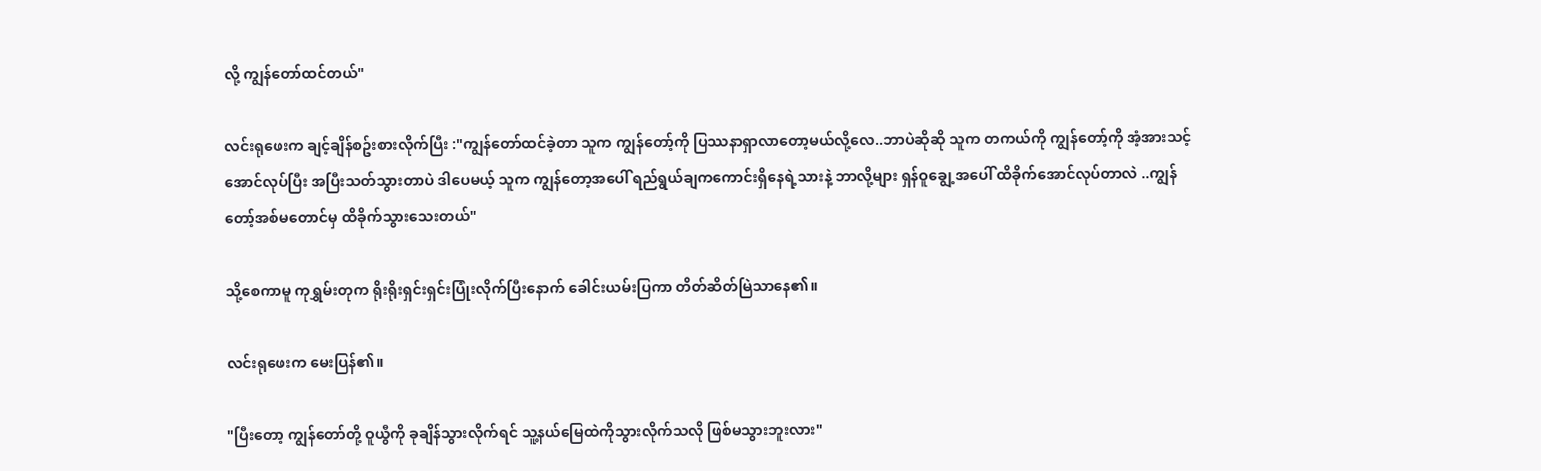လို့ ကျွန်တော်ထင်တယ်"

လင်းရုဖေးက ချင့်ချိန်စဥ်းစားလိုက်ပြီး :"ကျွန်တော်ထင်ခဲ့တာ သူက ကျွန်တော့်ကို ပြဿနာရှာလာတော့မယ်လို့လေ..ဘာပဲဆိုဆို သူက တကယ်ကို ကျွန်တော့်ကို အံ့အားသင့်အောင်လုပ်ပြီး အပြီးသတ်သွားတာပဲ ဒါပေမယ့် သူက ကျွန်တော့အပေါ် ရည်ရွယ်ချကကောင်းရှိနေရဲ့သားနဲ့ ဘာလို့များ ရှန်ဝူချွေ့အပေါ် ထိခိုက်အောင်လုပ်တာလဲ ..ကျွန်တော့်အစ်မတောင်မှ ထိခိုက်သွားသေးတယ်"

သို့စေကာမူ ကုရွှမ်းတုက ရိုးရိုးရှင်းရှင်းပြုံးလိုက်ပြီးနောက် ခေါင်းယမ်းပြကာ တိတ်ဆိတ်မြဲသာနေ၏။

လင်းရုဖေးက မေးပြန်၏။

"ပြီးတော့ ကျွန်တော်တို့ ဝူယွီကို ခုချိန်သွားလိုက်ရင် သူ့နယ်မြေထဲကိုသွားလိုက်သလို ဖြစ်မသွားဘူးလား"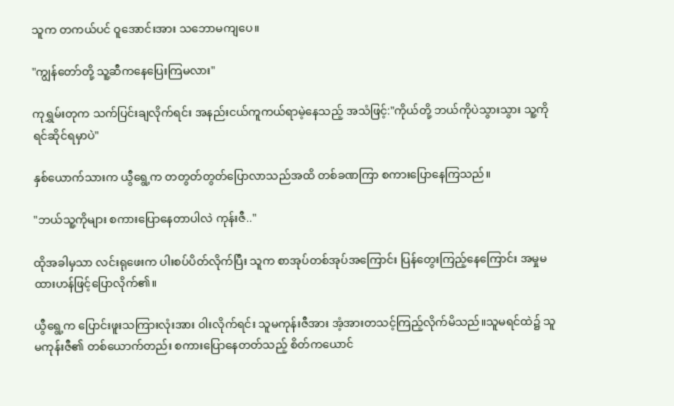သူက တကယ်ပင် ဝူအောင်းအား သဘောမကျပေ။

"ကျွန်တော်တို့ သူ့ဆီကနေပြေးကြမလား"

ကုရွှမ်းတုက သက်ပြင်းချလိုက်ရင်း အနည်းငယ်ကူကယ်ရာမဲ့နေသည့် အသံဖြင့်:"ကိုယ်တို့ ဘယ်ကိုပဲသွားသွား သူ့ကို ရင်ဆိုင်ရမှာပဲ"

နှစ်ယောက်သားက ယွီရွေ့က တတွတ်တွတ်ပြောလာသည်အထိ တစ်ခဏကြာ စကားပြောနေကြသည်။

"ဘယ်သူ့ကိုများ စကားပြောနေတာပါလဲ ကုန်းဇီ.."

ထိုအခါမှသာ လင်းရုဖေးက ပါးစပ်ပိတ်လိုက်ပြီး သူက စာအုပ်တစ်အုပ်အကြောင်း ပြန်တွေးကြည့်နေကြောင်း အမှုမထားဟန်ဖြင့်ပြောလိုက်၏။

ယွီရွေ့က ပြောင်းဖူးသကြားလုံးအား ဝါးလိုက်ရင်း သူမကုန်းဇီအား အံ့အားတသင့်ကြည့်လိုက်မိသည်။သူမရင်ထဲ၌ သူမကုန်းဇီ၏ တစ်ယောက်တည်း စကားပြောနေတတ်သည့် စိတ်ကယောင်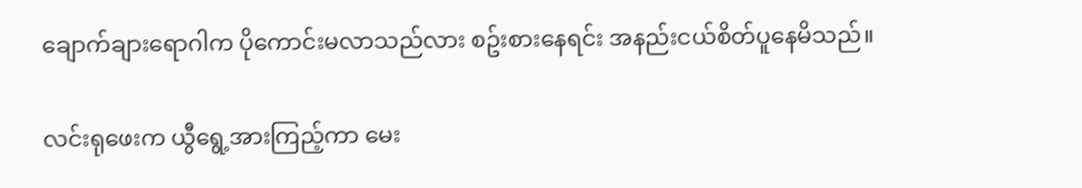ချောက်ချားရောဂါက ပိုကောင်းမလာသည်လား စဥ်းစားနေရင်း အနည်းငယ်စိတ်ပူနေမိသည်။

လင်းရုဖေးက ယွီရွေ့အားကြည့်ကာ မေး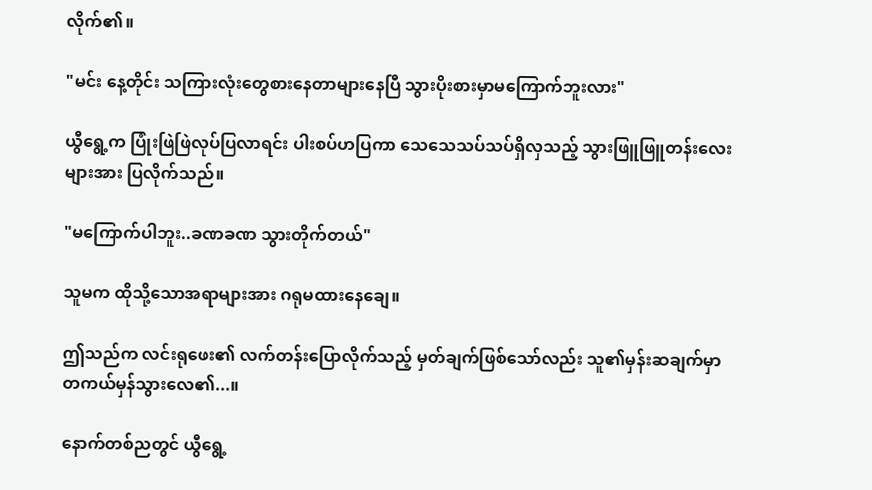လိုက်၏။

"မင်း နေ့တိုင်း သကြားလုံးတွေစားနေတာများနေပြီ သွားပိုးစားမှာမကြောက်ဘူးလား"

ယွီရွေ့က ပြုံးဖြဲဖြဲလုပ်ပြလာရင်း ပါးစပ်ဟပြကာ သေသေသပ်သပ်ရှိလှသည့် သွားဖြူဖြူတန်းလေးများအား ပြလိုက်သည်။

"မကြောက်ပါဘူး..ခဏခဏ သွားတိုက်တယ်"

သူမက ထိုသို့သောအရာများအား ဂရုမထားနေချေ။

ဤသည်က လင်းရုဖေး၏ လက်တန်းပြောလိုက်သည့် မှတ်ချက်ဖြစ်သော်လည်း သူ၏မှန်းဆချက်မှာ တကယ်မှန်သွားလေ၏...။

နောက်တစ်ညတွင် ယွီရွေ့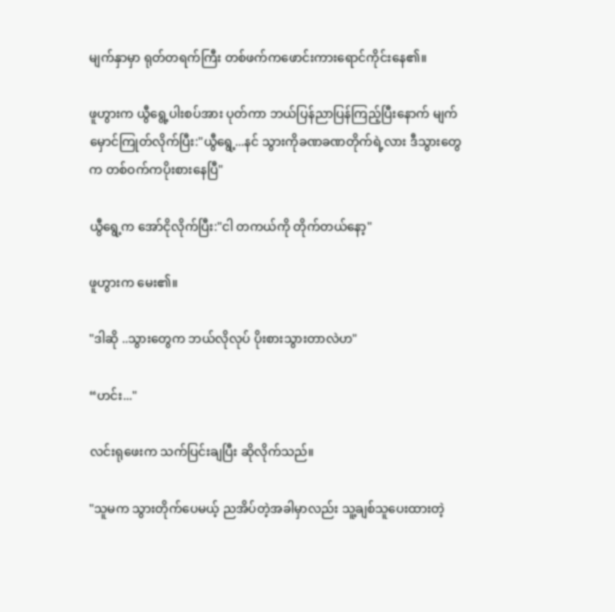မျက်နှာမှာ ရုတ်တရက်ကြီး တစ်ဖက်ကဖောင်းကားရောင်ကိုင်းနေ၏။

ဖူဟွားက ယွီရွေ့ပါးစပ်အား ပုတ်ကာ ဘယ်ပြန်ညာပြန်ကြည့်ပြီးနောက် မျက်မှောင်ကြုတ်လိုက်ပြီး:"ယွီရွေ့...နင် သွားကိုခဏခဏတိုက်ရဲ့လား ဒီသွားတွေက တစ်ဝက်ကပိုးစားနေပြီ"

ယွီရွေ့က အော်ငိုလိုက်ပြီး:"ငါ တကယ်ကို တိုက်တယ်နော့"

ဖူဟွားက မေး၏။

"ဒါဆို ..သွားတွေက ဘယ်လိုလုပ် ပိုးစားသွားတာလဲဟ"

“ဟင်း..."

လင်းရုဖေးက သက်ပြင်းချပြီး ဆိုလိုက်သည်။

"သူမက သွားတိုက်ပေမယ့် ညအိပ်တဲ့အခါမှာလည်း သူ့ချစ်သူပေးထားတဲ့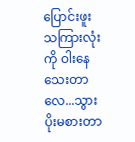ပြောင်းဖူးသကြားလုံးကို ဝါးနေသေးတာလေ...သွားပိုးမစားတာ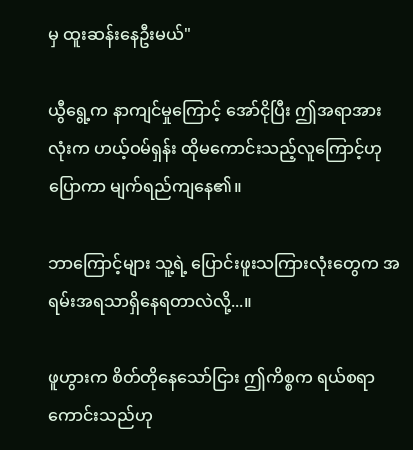မှ ထူးဆန်းနေဦးမယ်"

ယွီရွေ့က နာကျင်မှုကြောင့် အော်ငိုပြီး ဤအရာအားလုံးက ဟယ့်ဝမ်ရှန်း ထိုမကောင်းသည့်လူကြောင့်ဟုပြောကာ မျက်ရည်ကျနေ၏။

ဘာကြောင့်များ သူ့ရဲ့ ပြောင်းဖူးသကြားလုံးတွေက အရမ်းအရသာရှိနေရတာလဲလို့...။

ဖူဟွားက စိတ်တိုနေသော်ငြား ဤကိစ္စက ရယ်စရာကောင်းသည်ဟု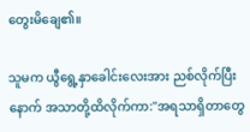တွေးမိချေ၏။

သူမက ယွီရွေ့နှာခေါင်းလေးအား ညစ်လိုက်ပြီးနောက် အသာတို့ထိလိုက်ကာ:"အရသာရှိတာတွေ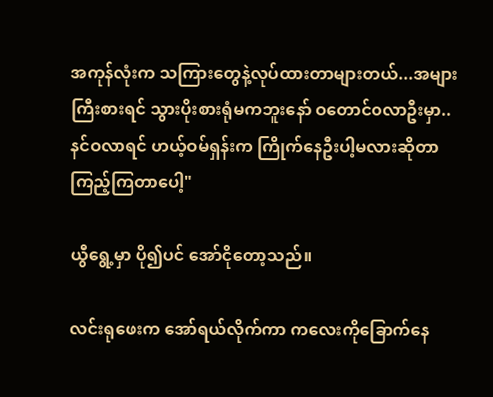အကုန်လုံးက သကြားတွေနဲ့လုပ်ထားတာများတယ်...အများကြီးစားရင် သွားပိုးစားရုံမကဘူးနော် ဝတောင်၀လာဦးမှာ..နင်ဝလာရင် ဟယ့်ဝမ်ရှန်းက ကြိုက်နေဦးပါ့မလားဆိုတာ ကြည့်ကြတာပေါ့"

ယွီရွေ့မှာ ပို၍ပင် အော်ငိုတော့သည်။

လင်းရုဖေးက အော်ရယ်လိုက်ကာ ကလေးကိုခြောက်နေ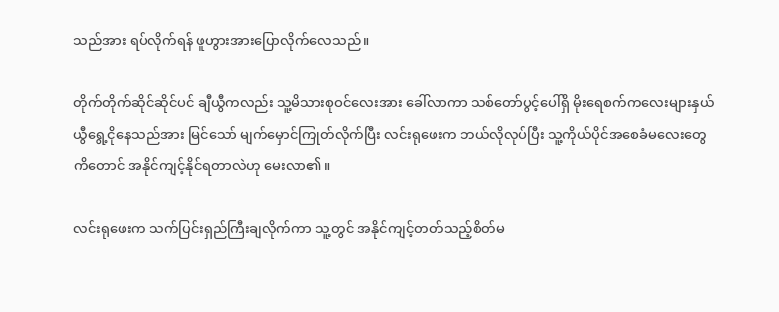သည်အား ရပ်လိုက်ရန် ဖူဟွားအားပြောလိုက်လေသည်။

တိုက်တိုက်ဆိုင်ဆိုင်ပင် ချီယွီကလည်း သူ့မိသားစုဝင်လေးအား ခေါ်လာကာ သစ်တော်ပွင့်ပေါ်ရှိ မိုးရေစက်ကလေးများနှယ် ယွီရွေ့ငိုနေသည်အား မြင်သော် မျက်မှောင်ကြုတ်လိုက်ပြီး လင်းရုဖေးက ဘယ်လိုလုပ်ပြီး သူ့ကိုယ်ပိုင်အစေခံမလေးတွေကိတောင် အနိုင်ကျင့်နိုင်ရတာလဲဟု မေးလာ၏။

လင်းရုဖေးက သက်ပြင်းရှည်ကြီးချလိုက်ကာ သူ့တွင် အနိုင်ကျင့်တတ်သည့်စိတ်မ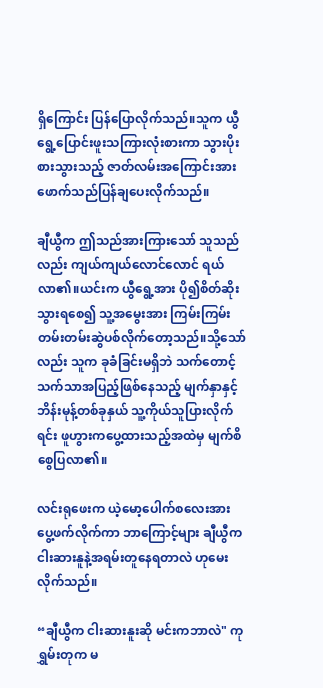ရှိကြောင်း ပြန်ပြောလိုက်သည်။သူက ယွီရွေ့ပြောင်းဖူးသကြားလုံးစားကာ သွားပိုးစားသွားသည့် ဇာတ်လမ်းအကြောင်းအားဖောက်သည်ပြန်ချပေးလိုက်သည်။

ချီယွီက ဤသည်အားကြားသော် သူသည်လည်း ကျယ်ကျယ်လောင်လောင် ရယ်လာ၏။ယင်းက ယွီရွေ့အား ပို၍စိတ်ဆိုးသွားရစေ၍ သူ့အမွေးအား ကြမ်းကြမ်းတမ်းတမ်းဆွဲပစ်လိုက်တော့သည်။သို့သော်လည်း သူက ခုခံခြင်းမရှိဘဲ သက်တောင့်သက်သာအပြည့်ဖြစ်နေသည့် မျက်နှာနှင့် ဘိန်းမုန့်တစ်ခုနှယ် သူ့ကိုယ်သူပြားလိုက်ရင်း ဖူဟွားကပွေ့ထားသည့်အထဲမှ မျက်စိစွေပြလာ၏။

လင်းရုဖေးက ယဲ့မော့ပေါက်စလေးအား ပွေ့ဖက်လိုက်ကာ ဘာကြောင့်များ ချီယွီက ငါးဆားနူနဲ့အရမ်းတူနေရတာလဲ ဟုမေးလိုက်သည်။

“ချီယွီက ငါးဆားနူးဆို မင်းကဘာလဲ" ကုရွှမ်းတုက မ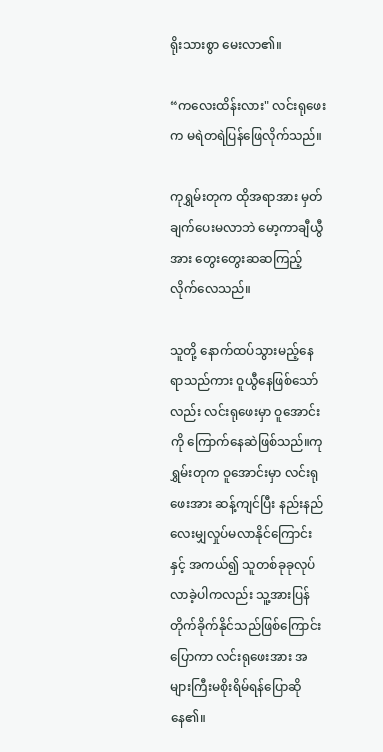ရိုးသားစွာ မေးလာ၏။

“ကလေးထိန်းလား" လင်းရုဖေးက မရဲတရဲပြန်ဖြေလိုက်သည်။

ကုရွှမ်းတုက ထိုအရာအား မှတ်ချက်ပေးမလာဘဲ မော့ကာချီယွီအား တွေးတွေးဆဆကြည့်လိုက်လေသည်။

သူတို့ နောက်ထပ်သွားမည့်နေရာသည်ကား ဝူယွီနေဖြစ်သော်လည်း လင်းရုဖေးမှာ ဝူအောင်းကို ကြောက်နေဆဲဖြစ်သည်။ကုရွှမ်းတုက ဝူအောင်းမှာ လင်းရုဖေးအား ဆန့်ကျင်ပြီး နည်းနည်လေးမျှလှုပ်မလာနိုင်ကြောင်းနှင့် အကယ်၍ သူတစ်ခုခုလုပ်လာခဲ့ပါကလည်း သူ့အားပြန်တိုက်ခိုက်နိုင်သည်ဖြစ်ကြောင်းပြောကာ လင်းရုဖေးအား အများကြီးမစိုးရိမ်ရန်ပြောဆိုနေ၏။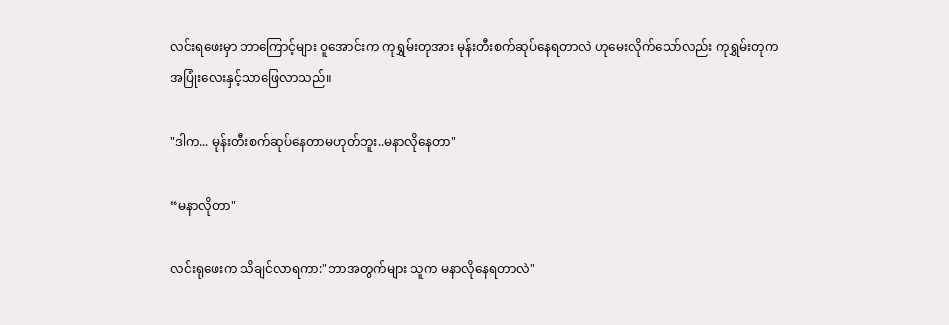လင်းရဖေးမှာ ဘာကြောင့်များ ဝူအောင်းက ကုရွှမ်းတုအား မုန်းတီးစက်ဆုပ်နေရတာလဲ ဟုမေးလိုက်သော်လည်း ကုရွှမ်းတုက အပြုံးလေးနှင့်သာဖြေလာသည်။

"ဒါက... မုန်းတီးစက်ဆုပ်နေတာမဟုတ်ဘူး..မနာလိုနေတာ"

“မနာလိုတာ"

လင်းရုဖေးက သိချင်လာရကာ:"ဘာအတွက်များ သူက မနာလိုနေရတာလဲ"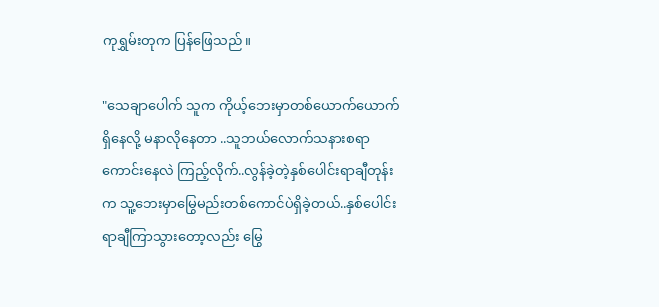ကုရွှမ်းတုက ပြန်ဖြေသည်။

"သေချာပေါက် သူက ကိုယ့်ဘေးမှာတစ်ယောက်ယောက်ရှိနေလို့ မနာလိုနေတာ ..သူဘယ်လောက်သနားစရာကောင်းနေလဲ ကြည့်လိုက်..လွန်ခဲ့တဲ့နှစ်ပေါင်းရာချီတုန်းက သူ့ဘေးမှာမြွေမည်းတစ်ကောင်ပဲရှိခဲ့တယ်..နှစ်ပေါင်းရာချီကြာသွားတော့လည်း မြွေ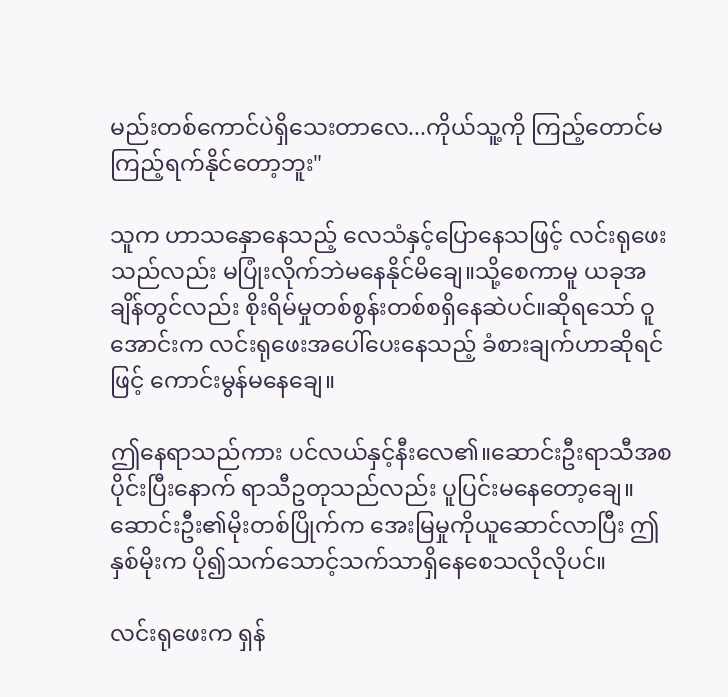မည်းတစ်ကောင်ပဲရှိသေးတာလေ...ကိုယ်သူ့ကို ကြည့်တောင်မကြည့်ရက်နိုင်တော့ဘူး"

သူက ဟာသနှောနေသည့် လေသံနှင့်ပြောနေသဖြင့် လင်းရုဖေးသည်လည်း မပြုံးလိုက်ဘဲမနေနိုင်မိချေ။သို့စေကာမူ ယခုအချိန်တွင်လည်း စိုးရိမ်မှုတစ်စွန်းတစ်စရှိနေဆဲပင်။ဆိုရသော် ဝူအောင်းက လင်းရုဖေးအပေါ်ပေးနေသည့် ခံစားချက်ဟာဆိုရင်ဖြင့် ကောင်းမွန်မနေချေ။

ဤနေရာသည်ကား ပင်လယ်နှင့်နီးလေ၏။ဆောင်းဦးရာသီအစပိုင်းပြီးနောက် ရာသီဥတုသည်လည်း ပူပြင်းမနေတော့ချေ။ဆောင်းဦး၏မိုးတစ်ပြိုက်က အေးမြမှုကိုယူဆောင်လာပြီး ဤနှစ်မိုးက ပို၍သက်သောင့်သက်သာရှိနေစေသလိုလိုပင်။

လင်းရုဖေးက ရှန်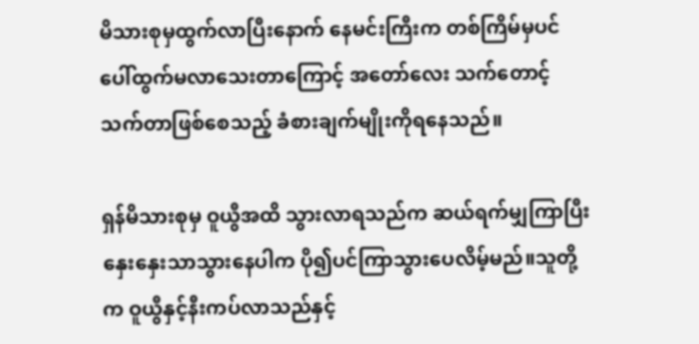မိသားစုမှထွက်လာပြီးနောက် နေမင်းကြီးက တစ်ကြိမ်မှပင် ပေါ်ထွက်မလာသေးတာကြောင့် အတော်လေး သက်တောင့်သက်တာဖြစ်စေသည့် ခံစားချက်မျိုးကိုရနေသည်။

ရှန်မိသားစုမှ ဝူယွီအထိ သွားလာရသည်က ဆယ်ရက်မျှကြာပြီး နှေးနှေးသာသွားနေပါက ပို၍ပင်ကြာသွားပေလိမ့်မည်။သူတို့က ဝူယွီနှင့်နီးကပ်လာသည်နှင့်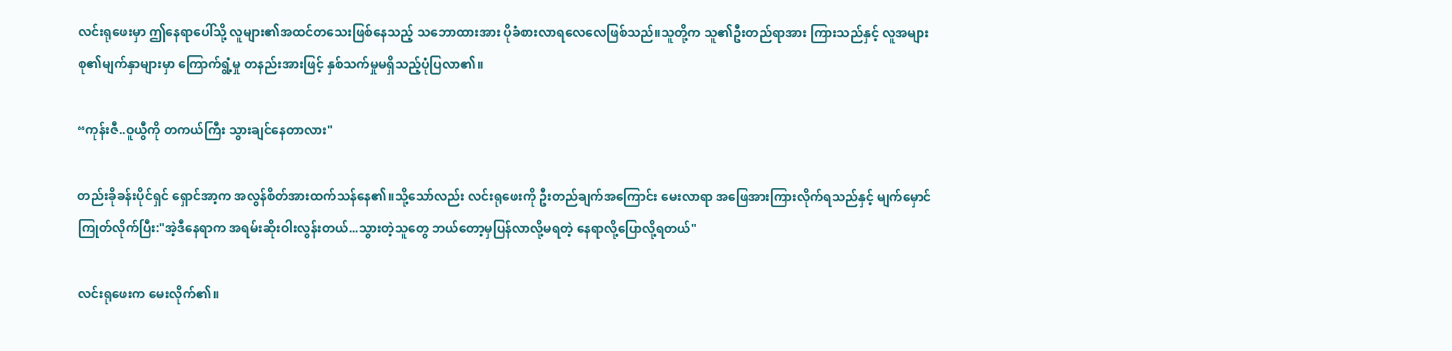လင်းရုဖေးမှာ ဤနေရာပေါ်သို့ လူများ၏အထင်တသေးဖြစ်နေသည့် သဘောထားအား ပိုခံစားလာရလေလေဖြစ်သည်။သူတို့က သူ၏ဦးတည်ရာအား ကြားသည်နှင့် လူအများစု၏မျက်နှာများမှာ ကြောက်ရွံ့မှု တနည်းအားဖြင့် နှစ်သက်မှုမရှိသည့်ပုံပြလာ၏။

“ကုန်းဇီ..ဝူယွီကို တကယ်ကြီး သွားချင်နေတာလား"

တည်းခိုခန်းပိုင်ရှင် ရှောင်အာ့က အလွန်စိတ်အားထက်သန်နေ၏။သို့သော်လည်း လင်းရုဖေးကို ဦးတည်ချက်အကြောင်း မေးလာရာ အဖြေအားကြားလိုက်ရသည်နှင့် မျက်မှောင်ကြုတ်လိုက်ပြီး:"အဲ့ဒီနေရာက အရမ်းဆိုးဝါးလွန်းတယ်...သွားတဲ့သူတွေ ဘယ်တော့မှပြန်လာလို့မရတဲ့ နေရာလို့ပြောလို့ရတယ်"

လင်းရုဖေးက မေးလိုက်၏။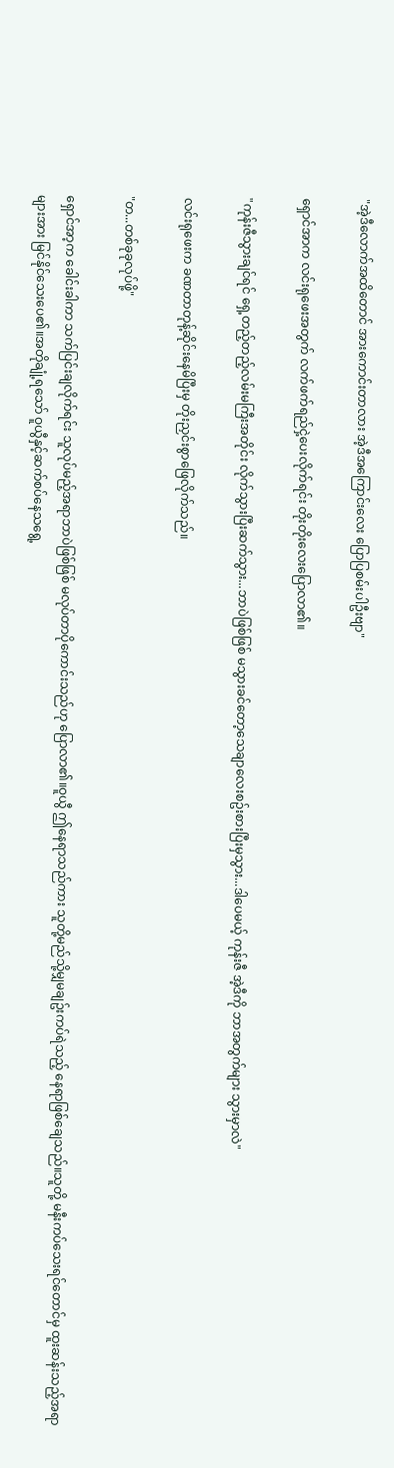"အဲ့ဒီလောက်အထိတောင် အားကောင်းတာလား အဲ့ဒီအကြောင်းလေး ပြောပြစမ်းပါဦးဗျာ"

ရှောင်အာက လင်းရုဖေးအတွက် လက်ဖက်ရည်ငှဲ့ပေးလိုက်ရင်း တိုးတိုးလေးပြောလာ၏။

"ကုန်းဇီသွားချင်ရင် ရှေ့တည့်တည့်လမ်းမကြီးအတိုင်း လိုက်သွားပြီးဆက်သွား...ဘာပဲဖြစ်ဖြစ် မသွားခင်တော့သေချာလေးစဥ်းစားပြီးမှသွား...ဒါပေမယ့် ကုန်းဇီ အဲ့ဒီကို ဘာအတွက်များ သွားမှာလဲ"

လင်းရုဖေးက ခဏတာတုန့်ဆိုင်းနေမိပြီးမှ တိုးညှင်းစွာဖြေလိုက်သည်။

"တ...တစ်ခုခုလုပ်ဖို့"

ရှောင်အာ့က ခေါင်းခါကာ သက်ပြင်းချလိုက်ရင်း သူလုပ်မည့်အရာဘာပဲဖြစ်ဖြစ် မလုပ်တာပိုကောင်းသည်ဟု ပြောလာ၏။ဝူယွီ ဤနေရာသည်ကား သူတို့မည်သို့မျှမချဥ်းကပ်ရဲသည့် နေရာဖြစ်ချေသည်။သူတို့ မနီးကပ်သေးရင်တောင်မှ ထူးဆန်းသည့်အရာများအား မြင်နိုင်သေးပေ၏။အတိုချုံ့ရသော် ဝူယွီနှင့်ဆက်စပ်နေသရွေ့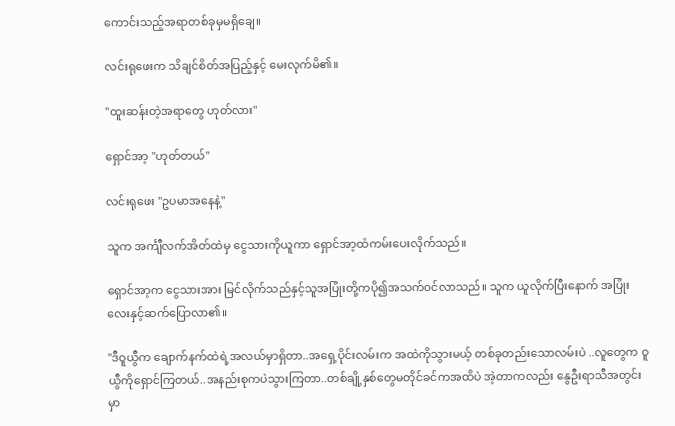ကောင်းသည့်အရာတစ်ခုမှမရှိချေ။

လင်းရုဖေးက သိချင်စိတ်အပြည့်နှင့် မေးလုက်မိ၏။

"ထူးဆန်းတဲ့အရာတွေ ဟုတ်လား"

ရှောင်အာ့ "ဟုတ်တယ်"

လင်းရုဖေး "ဥပမာအနေနဲ့"

သူက အင်္ကျီလက်အိတ်ထဲမှ ငွေသားကိုယူကာ ရှောင်အာ့ထံကမ်းပေးလိုက်သည်။

ရှောင်အာ့က ငွေသားအား မြင်လိုက်သည်နှင့်သူအပြုံးတို့ကပို၍အသက်၀င်လာသည်။ သူက ယူလိုက်ပြီးနောက် အပြုံးလေးနှင့်ဆက်ပြောလာ၏။

"ဒီဝူယွီက ချောက်နက်ထဲရဲ့အလယ်မှာရှိတာ..အရှေ့ပိုင်းလမ်းက အထဲကိုသွားမယ့် တစ်ခုတည်းသောလမ်းပဲ ..လူတွေက ဝူယွီကိုရှောင်ကြတယ်..အနည်းစုကပဲသွားကြတာ..တစ်ချို့နှစ်တွေမတိုင်ခင်ကအထိပဲ အဲ့တာကလည်း နွေဦးရာသီအတွင်းမှာ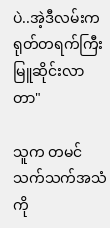ပဲ..အဲ့ဒီလမ်းက ရုတ်တရက်ကြီး မြူဆိုင်းလာတာ"

သူက တမင်သက်သက်အသံကို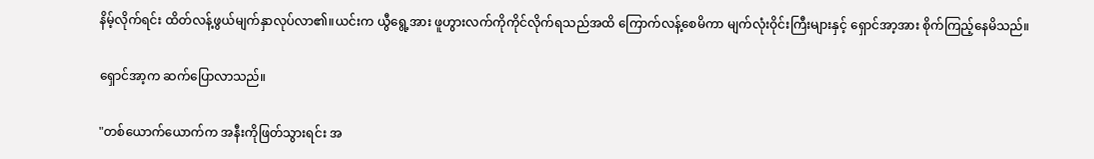နိမ့်လိုက်ရင်း ထိတ်လန့်ဖွယ်မျက်နှာလုပ်လာ၏။ယင်းက ယွီရွေ့အား ဖူဟွားလက်ကိုကိုင်လိုက်ရသည်အထိ ကြောက်လန့်စေမိကာ မျက်လုံးဝိုင်းကြီးများနှင့် ရှောင်အာ့အား စိုက်ကြည့်နေမိသည်။

ရှောင်အာ့က ဆက်ပြောလာသည်။

"တစ်ယောက်ယောက်က အနီးကိုဖြတ်သွားရင်း အ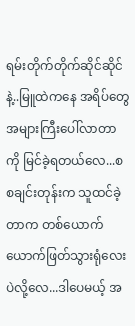ရမ်းတိုက်တိုက်ဆိုင်ဆိုင်နဲ့..မြူထဲကနေ အရိပ်တွေအများကြီးပေါ်လာတာကို မြင်ခဲ့ရတယ်လေ...စစချင်းတုန်းက သူထင်ခဲ့တာက တစ်ယောက်ယောက်ဖြတ်သွားရုံလေးပဲလို့လေ...ဒါပေမယ့် အ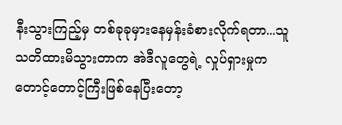နီးသွားကြည့်မှ တစ်ခုခုမှားနေမှန်းခံစားလိုက်ရတာ...သူသတိထားမိသွားတာက အဲဒီလူတွေရဲ့ လှုပ်ရှားမှုက တောင့်တောင့်ကြီးဖြစ်နေပြီးတော့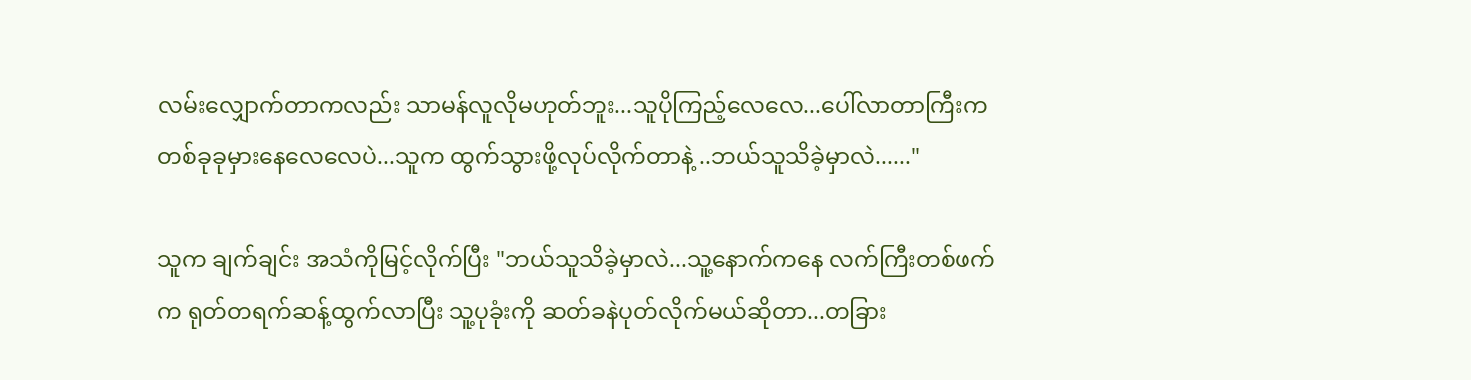လမ်းလျှောက်တာကလည်း သာမန်လူလိုမဟုတ်ဘူး...သူပိုကြည့်လေလေ...ပေါ်လာတာကြီးက တစ်ခုခုမှားနေလေလေပဲ...သူက ထွက်သွားဖို့လုပ်လိုက်တာနဲ့ ..ဘယ်သူသိခဲ့မှာလဲ......"

သူက ချက်ချင်း အသံကိုမြင့်လိုက်ပြီး "ဘယ်သူသိခဲ့မှာလဲ...သူ့နောက်ကနေ လက်ကြီးတစ်ဖက်က ရုတ်တရက်ဆန့်ထွက်လာပြီး သူ့ပုခုံးကို ဆတ်ခနဲပုတ်လိုက်မယ်ဆိုတာ...တခြား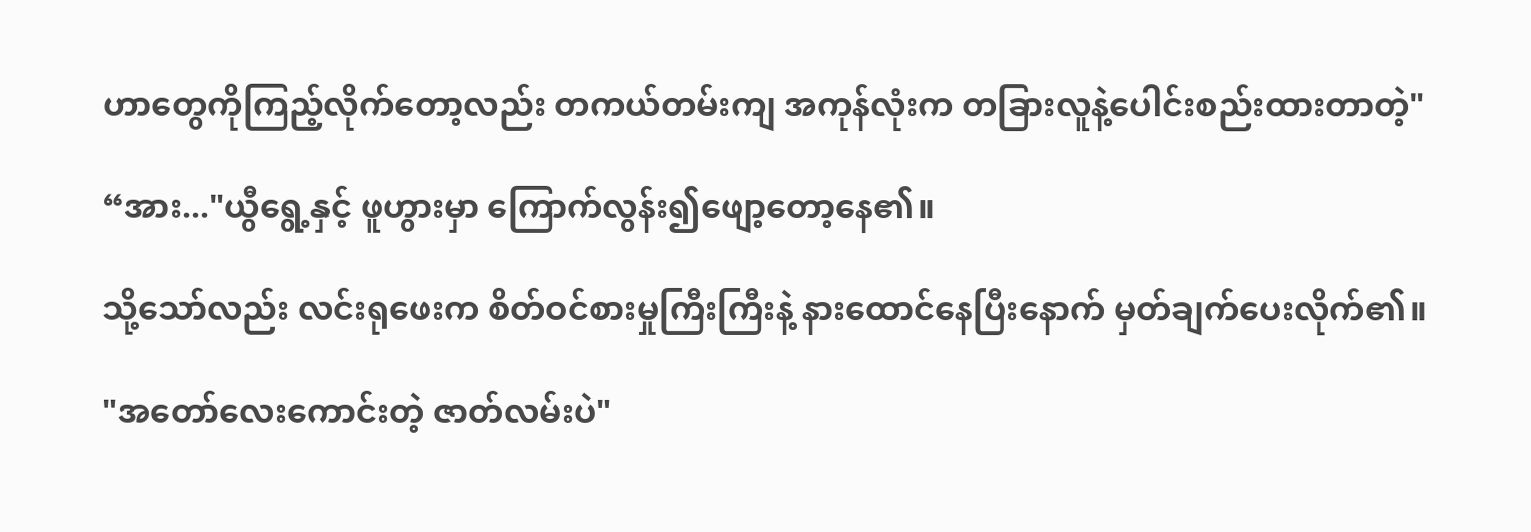ဟာတွေကိုကြည့်လိုက်တော့လည်း တကယ်တမ်းကျ အကုန်လုံးက တခြားလူနဲ့ပေါင်းစည်းထားတာတဲ့"

“အား..."ယွီရွေ့နှင့် ဖူဟွားမှာ ကြောက်လွန်း၍ဖျော့တော့နေ၏။

သို့သော်လည်း လင်းရုဖေးက စိတ်ဝင်စားမှုကြီးကြီးနဲ့ နားထောင်နေပြီးနောက် မှတ်ချက်ပေးလိုက်၏။

"အတော်လေးကောင်းတဲ့ ဇာတ်လမ်းပဲ"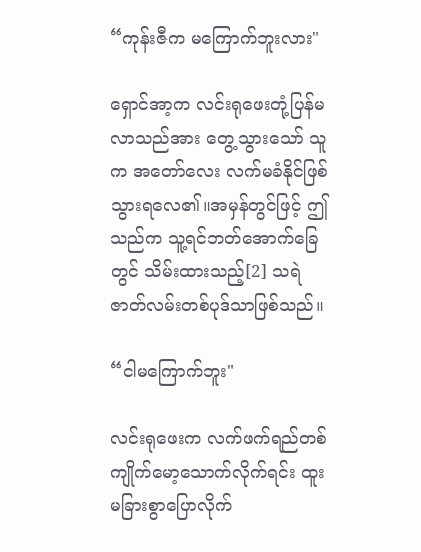“ကုန်းဇီက မကြောက်ဘူးလား"

ရှောင်အာ့က လင်းရုဖေးတုံ့ပြန်မလာသည်အား တွေ့သွားသော် သူက အတော်လေး လက်မခံနိုင်ဖြစ်သွားရလေ၏။အမှန်တွင်ဖြင့် ဤသည်က သူ့ရင်ဘတ်အောက်ခြေတွင် သိမ်းထားသည့်[2] သရဲဇာတ်လမ်းတစ်ပုဒ်သာဖြစ်သည်။

“ငါမကြောက်ဘူး"

လင်းရုဖေးက လက်ဖက်ရည်တစ်ကျိုက်မော့သောက်လိုက်ရင်း ထူးမခြားစွာပြောလိုက်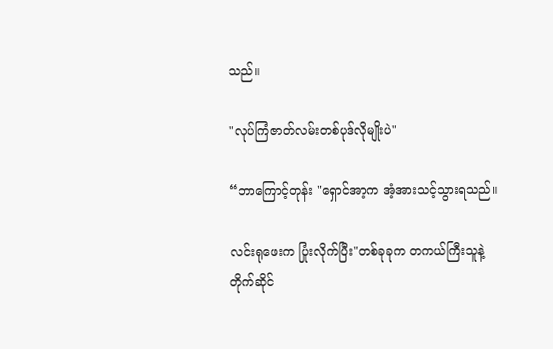သည်။

"လုပ်ကြံဇာတ်လမ်းတစ်ပုဒ်လိုမျိုးပဲ"

“ဘာကြောင့်တုန်း "ရှောင်အာ့က အံ့အားသင့်သွားရသည်။

လင်းရုဖေးက ပြုံးလိုက်ပြီး"တစ်ခုခုက တကယ်ကြီးသူနဲ့တိုက်ဆိုင်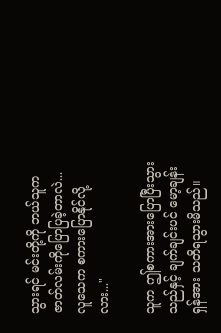သွားရင် မင်းတို့ကို ဘယ်သူက ဇာတ်လမ်းကိုပြောပြခဲ့တာလဲ...လူသေက စကားပြောနိုင်လို့လား..."

သူက ဤစကားအားပြောပြီးသွားသည်နှင့် ချက်ချင်းပင် မော့ချန်းရှန်အား သတိရသွားမိသည်။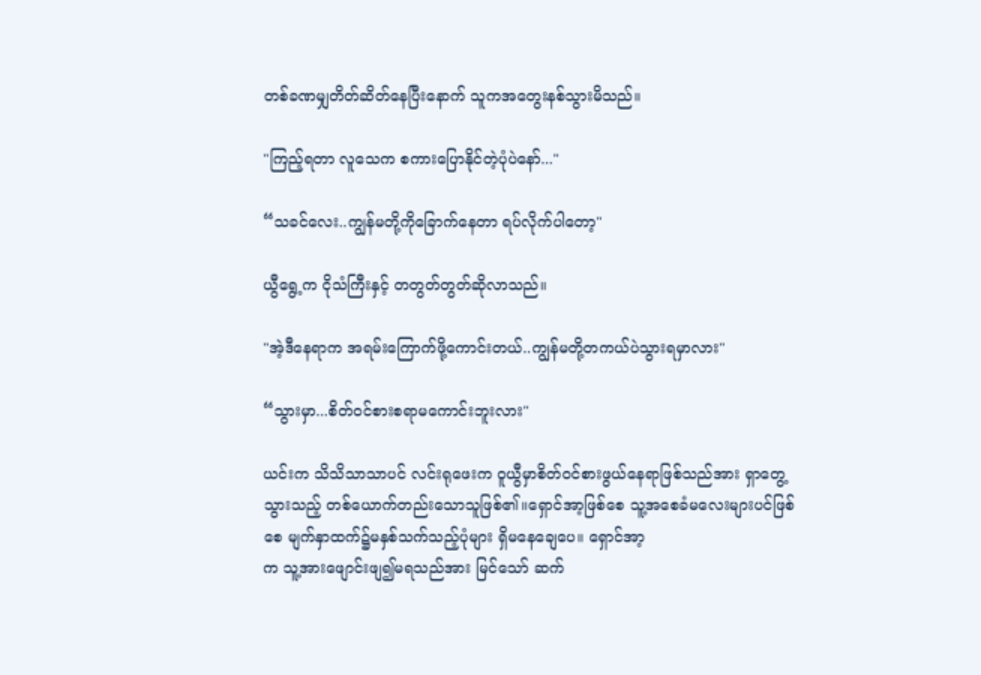တစ်ခဏမျှတိတ်ဆိတ်နေပြီးနောက် သူကအတွေးနစ်သွားမိသည်။

"ကြည့်ရတာ လူသေက စကားပြောနိုင်တဲ့ပုံပဲနော်..."

“သခင်လေး..ကျွန်မတို့ကိုခြောက်နေတာ ရပ်လိုက်ပါတော့"

ယွီရွေ့က ငိုသံကြီးနှင့် တတွတ်တွတ်ဆိုလာသည်။

"အဲ့ဒီနေရာက အရမ်းကြောက်ဖို့ကောင်းတယ်..ကျွန်မတို့တကယ်ပဲသွားရမှာလား"

“သွားမှာ...စိတ်ဝင်စားစရာမကောင်းဘူးလား"

ယင်းက သိသိသာသာပင် လင်းရုဖေးက ဝူယွီမှာစိတ်ဝင်စားဖွယ်နေရာဖြစ်သည်အား ရှာတွေ့သွားသည့် တစ်ယောက်တည်းသောသူဖြစ်၏။ရှောင်အာ့ဖြစ်စေ သူ့အစေခံမလေးများပင်ဖြစ်စေ မျက်နှာထက်၌မနှစ်သက်သည့်ပုံများ ရှိမနေချေပေ။ ရှောင်အာ့
က သူ့အားဖျောင်းဖျ၍မရသည်အား မြင်သော် ဆက်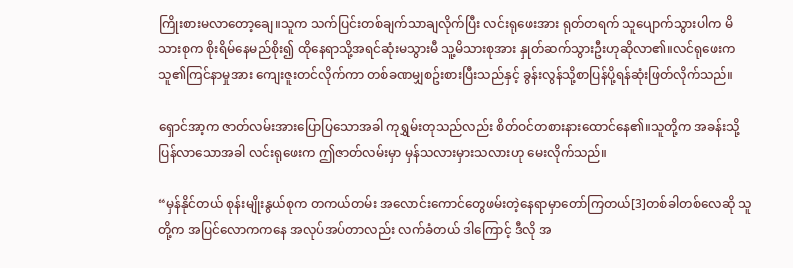ကြိုးစားမလာတော့ချေ။သူက သက်ပြင်းတစ်ချက်သာချလိုက်ပြီး လင်းရုဖေးအား ရုတ်တရက် သူပျောက်သွားပါက မိသားစုက စိုးရိမ်နေမည်စိုး၍ ထိုနေရာသို့အရင်ဆုံးမသွားမီ သူ့မိသားစုအား နှုတ်ဆက်သွားဦးဟုဆိုလာ၏။လင်ရုဖေးက သူ၏ကြင်နာမှုအား ကျေးဇူးတင်လိုက်ကာ တစ်ခဏမျှစဥ်းစားပြီးသည်နှင့် ခွန်းလွန်သို့စာပြန်ပို့ရန်ဆုံးဖြတ်လိုက်သည်။

ရှောင်အာ့က ဇာတ်လမ်းအားပြောပြသောအခါ ကုရွှမ်းတုသည်လည်း စိတ်ဝင်တစားနားထောင်နေ၏။သူတို့က အခန်းသို့ပြန်လာသောအခါ လင်းရုဖေးက ဤဇာတ်လမ်းမှာ မှန်သလားမှားသလားဟု မေးလိုက်သည်။

“မှန်နိုင်တယ် စုန်းမျိုးနွယ်စုက တကယ်တမ်း အလောင်းကောင်တွေဖမ်းတဲ့နေရာမှာတော်ကြတယ်[3]တစ်ခါတစ်လေဆို သူတို့က အပြင်လောကကနေ အလုပ်အပ်တာလည်း လက်ခံတယ် ဒါကြောင့် ဒီလို အ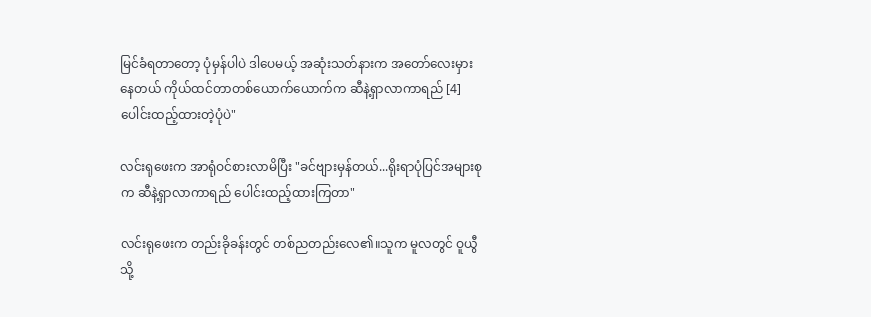မြင်ခံရတာတော့ ပုံမှန်ပါပဲ ဒါပေမယ့် အဆုံးသတ်နားက အတော်လေးမှားနေတယ် ကိုယ်ထင်တာတစ်ယောက်ယောက်က ဆီနဲ့ရှာလာကာရည် [4]ပေါင်းထည့်ထားတဲ့ပုံပဲ"

လင်းရုဖေးက အာရုံဝင်စားလာမိပြီး "ခင်ဗျားမှန်တယ်...ရိုးရာပုံပြင်အများစုက ဆီနဲ့ရှာလာကာရည် ပေါင်းထည့်ထားကြတာ"

လင်းရုဖေးက တည်းခိုခန်းတွင် တစ်ညတည်းလေ၏။သူက မူလတွင် ဝူယွီသို့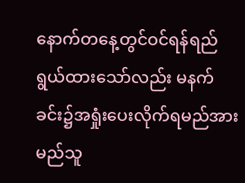နောက်တနေ့တွင်ဝင်ရန်ရည်ရွယ်ထားသော်လည်း မနက်ခင်း၌အရှုံးပေးလိုက်ရမည်အား မည်သူ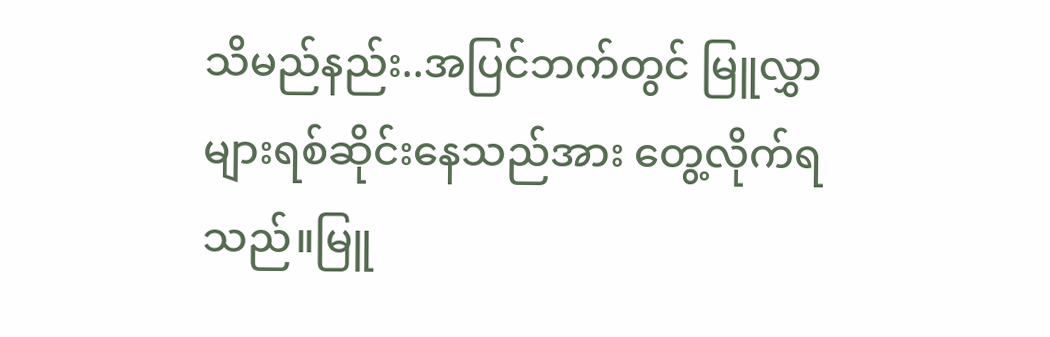သိမည်နည်း..အပြင်ဘက်တွင် မြူလွှာများရစ်ဆိုင်းနေသည်အား တွေ့လိုက်ရသည်။မြူ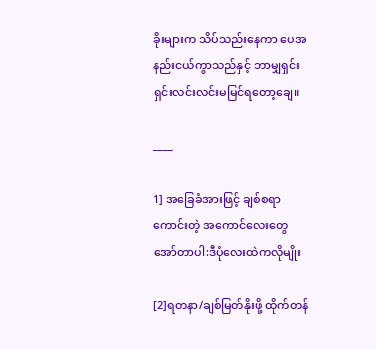ခိုးများက သိပ်သည်းနေကာ ပေအနည်းငယ်ကွာသည်နှင့် ဘာမျှရှင်းရှင်းလင်းလင်းမမြင်ရတော့ချေ။

____

1] အခြေခံအားဖြင့် ချစ်စရာကောင်းတဲ့ အကောင်လေးတွေ အော်တာပါ:ဒီပုံလေးထဲကလိုမျိုး

[2]ရတနာ/ချစ်မြတ်နိုးဖို့ ထိုက်တန်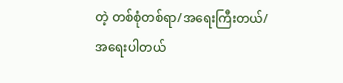တဲ့ တစ်စုံတစ်ရာ/အရေးကြီးတယ်/အရေးပါတယ်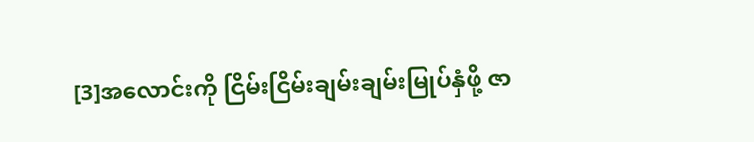[3]အလောင်းကို ငြိမ်းငြိမ်းချမ်းချမ်းမြုပ်နှံဖို့ ဇာ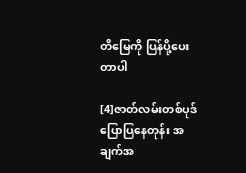တိမြေကို ပြန်ပို့ပေးတာပါ

[4]ဇာတ်လမ်းတစ်ပုဒ်ပြောပြနေတုန်း အချက်အ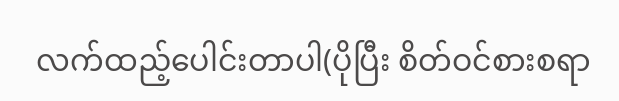လက်ထည့်ပေါင်းတာပါ(ပိုပြီး စိတ်ဝင်စားစရာ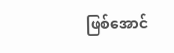ဖြစ်အောင်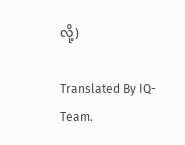လို့)

Translated By IQ-Team.